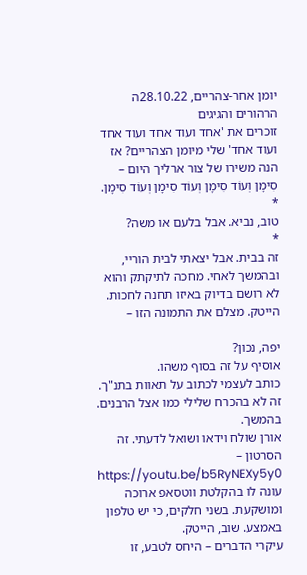יומן אחר-צהריים, 28.10.22ה
הרהורים והגיגים
זוכרים את 'אחד ועוד אחד ועוד אחד ועוד אחד' שלי מיומן הצהריים? אז הנה משירו של צור ארליך היום –
סִימָן וְעוֹד סִימָן וְעוֹד סִימָן וְעוֹד סִימָן.
*
טוב, נביא. אבל בלעם או משה?
*
זה בבית. אבל יצאתי לבית הוריי, ובהמשך לאחי. מחכה לתיקתק והוא לא רושם בדיוק באיזו תחנה לחכות. הייטק. מצלם את התמונה הזו –

יפה, נכון?
אוסיף על זה בסוף משהו.
כותב לעצמי לכתוב על תאוות בתנ"ך. זה לא בהכרח שלילי כמו אצל הרבנים. בהמשך.
אורן שולח וידאו ושואל לדעתי. זה הסרטון –
https://youtu.be/b5RyNEXy5y0
עונה לו בהקלטת ווטסאפ ארוכה ומושקעת. בשני חלקים, כי יש טלפון באמצע. שוב, הייטק.
עיקרי הדברים – היחס לטבע, זו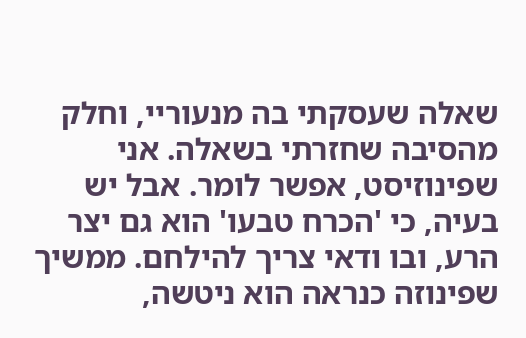שאלה שעסקתי בה מנעוריי, וחלק מהסיבה שחזרתי בשאלה. אני שפינוזיסט, אפשר לומר. אבל יש בעיה, כי 'הכרח טבעו' הוא גם יצר הרע, ובו ודאי צריך להילחם. ממשיך שפינוזה כנראה הוא ניטשה,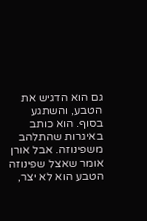גם הוא הדגיש את הטבע, והשתגע בסוף. הוא כותב באיגרות שהתלהב משפינוזה. אבל אורן אומר שאצל שפינוזה הטבע הוא לא יצר,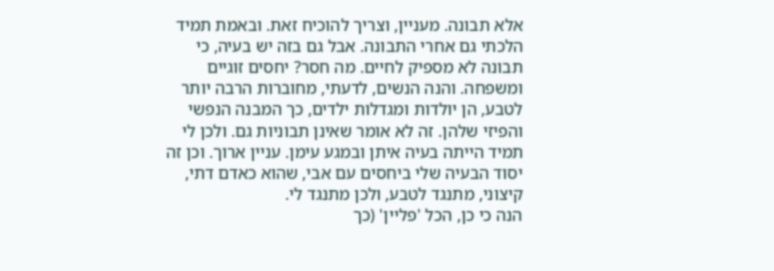אלא תבונה. מעניין, וצריך להוכיח זאת. ובאמת תמיד הלכתי גם אחרי התבונה. אבל גם בזה יש בעיה, כי תבונה לא מספיק לחיים. מה חסר? יחסים זוגיים ומשפחה. והנה הנשים, לדעתי, מחוברות הרבה יותר לטבע, הן יולדות ומגדלות ילדים, כך המבנה הנפשי והפיזי שלהן. זה לא אומר שאינן תבוניות גם. ולכן לי תמיד הייתה בעיה איתן ובמגע עימן. עניין ארוך. וכן זה יסוד הבעיה שלי ביחסים עם אבי, שהוא כאדם דתי, קיצוני, מתנגד לטבע, ולכן מתנגד לי.
הנה כי כן, הכל 'פליין' (כך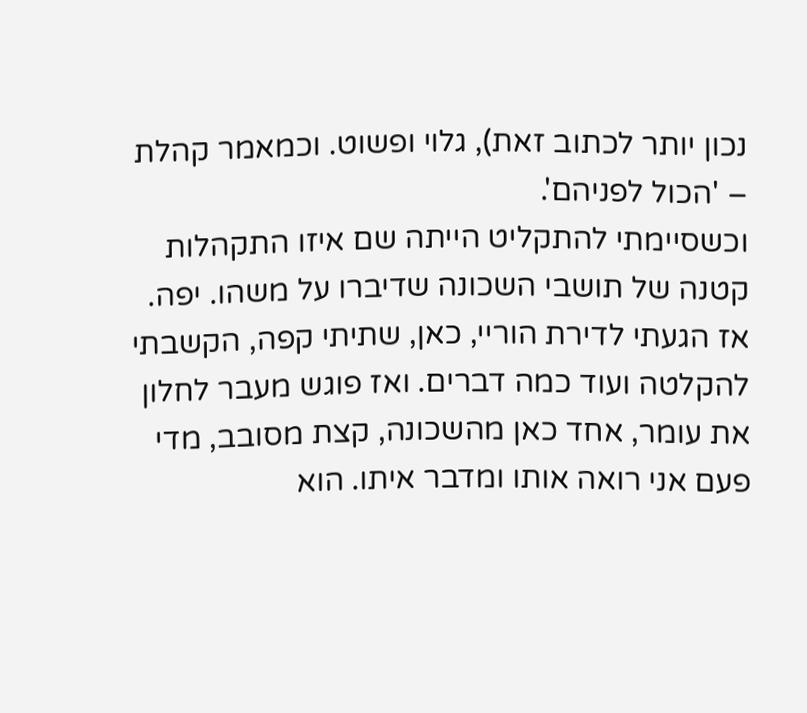נכון יותר לכתוב זאת), גלוי ופשוט. וכמאמר קהלת – 'הכול לפניהם'.
וכשסיימתי להתקליט הייתה שם איזו התקהלות קטנה של תושבי השכונה שדיברו על משהו. יפה.
אז הגעתי לדירת הוריי, כאן, שתיתי קפה, הקשבתי להקלטה ועוד כמה דברים. ואז פוגש מעבר לחלון את עומר, אחד כאן מהשכונה, קצת מסובב, מדי פעם אני רואה אותו ומדבר איתו. הוא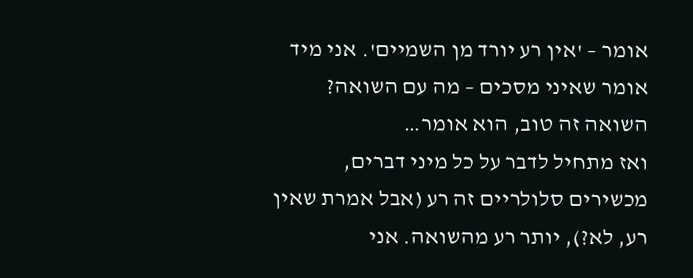אומר – 'אין רע יורד מן השמיים'. אני מיד אומר שאיני מסכים – מה עם השואה? השואה זה טוב, הוא אומר…
ואז מתחיל לדבר על כל מיני דברים, מכשירים סלולריים זה רע (אבל אמרת שאין רע, לא?), יותר רע מהשואה. אני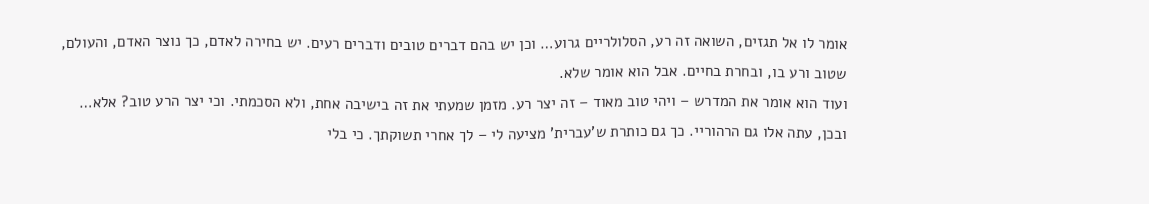אומר לו אל תגזים, השואה זה רע, הסלולריים גרוע… וכן יש בהם דברים טובים ודברים רעים. יש בחירה לאדם, כך נוצר האדם, והעולם, שטוב ורע בו, ובחרת בחיים. אבל הוא אומר שלא.
ועוד הוא אומר את המדרש – ויהי טוב מאוד – זה יצר רע. מזמן שמעתי את זה בישיבה אחת, ולא הסכמתי. וכי יצר הרע טוב? אלא… ובכן, עתה אלו גם הרהוריי. כך גם כותרת ש'עברית' מציעה לי – לך אחרי תשוקתך. כי בלי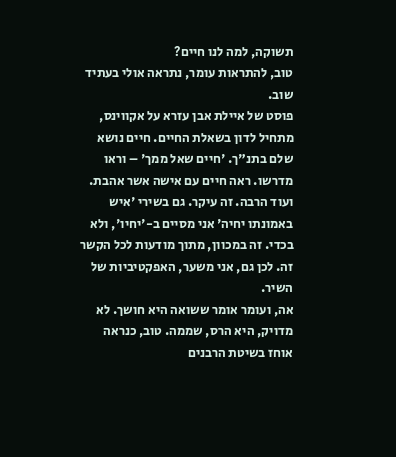תשוקה, למה לנו חיים?
טוב, להתראות עומר, נתראה אולי בעתיד שוב.
פוסט של איילת אבן עזרא על אקווינס, מתחיל לדון בשאלת החיים. חיים נושא שלם בתנ"ך. 'חיים שאל ממך' – וראו מדרשו. ראה חיים עם אישה אשר אהבת. ועוד הרבה. זה עיקר. גם בשירי 'איש באמונתו יחיה' אני מסיים ב-'יחיו', ולא בכדי. זה במכוון, מתוך מודעות לכל הקשר זה. לכן גם, אני משער, האפקטיביות של השיר.
אה, ועומר אומר ששואה היא חושך. לא מדויק, היא הרס, שממה. טוב, כנראה אוחז בשיטת הרבנים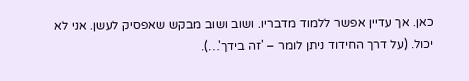כאן. אך עדיין אפשר ללמוד מדבריו. ושוב ושוב מבקש שאפסיק לעשן. אני לא יכול. (על דרך החידוד ניתן לומר – 'זה בידך'…).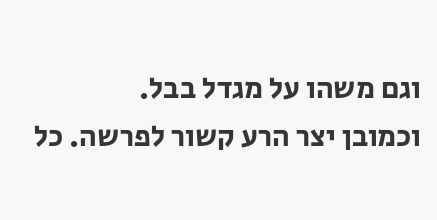וגם משהו על מגדל בבל.
וכמובן יצר הרע קשור לפרשה. כל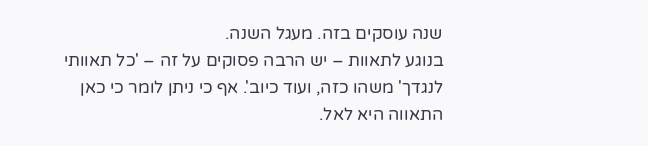שנה עוסקים בזה. מעגל השנה.
בנוגע לתאוות – יש הרבה פסוקים על זה – 'כל תאוותי לנגדך' משהו כזה, ועוד כיוב'. אף כי ניתן לומר כי כאן התאווה היא לאל.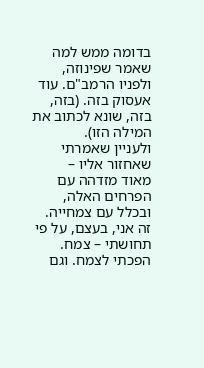בדומה ממש למה שאמר שפינוזה, ולפניו הרמב"ם. עוד אעסוק בזה. (בזה, בזה, שונא לכתוב את המילה הזו).
ולעניין שאמרתי שאחזור אליו –
מאוד מזדהה עם הפרחים האלה, ובכלל עם צמחייה. זה אני, בעצם, על פי תחושתי – צמח. הפכתי לצמח. וגם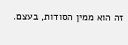זה הוא ממין הסודות, בעצם.